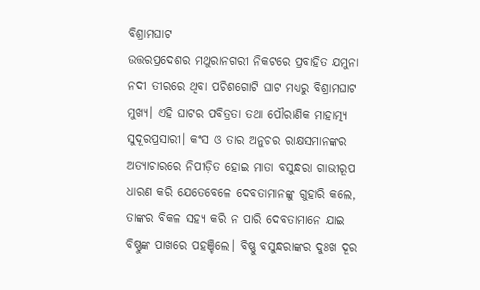ବିଶ୍ରାମଘାଟ
ଉତ୍ତରପ୍ରଦେଶର ମଥୁରାନଗରୀ ନିକଟରେ ପ୍ରବାହିତ ଯମୁନା ନଦୀ ତୀରରେ ଥିବା ପଚିଶଗୋଟି ଘାଟ ମଧ୍ୟରୁ ବିଶ୍ରାମଘାଟ ମୁଖ୍ୟ। ଏହି ଘାଟର ପବିତ୍ରତା ତଥା ପୌରାଣିକ ମାହାତ୍ମ୍ୟ ସୁଦୂରପ୍ରସାରୀ। କଂସ ଓ ତାର ଅନୁଚର ରାକ୍ଷସମାନଙ୍କର ଅତ୍ୟାଚାରରେ ନିପୀଡ଼ିତ ହୋଇ ମାତା ବସୁନ୍ଧରା ଗାଭୀରୂପ ଧାରଣ କରି ଯେତେବେଳେ ଦେବତାମାନଙ୍କୁ ଗୁହାରି କଲେ, ତାଙ୍କର ବିକଳ ସହ୍ୟ କରି ନ ପାରି ଦେବତାମାନେ ଯାଇ ବିଷ୍ଣୁଙ୍କ ପାଖରେ ପହଞ୍ଚିଲେ। ବିଷ୍ଣୁ ବସୁନ୍ଧରାଙ୍କର ଦୁଃଖ ଦୂର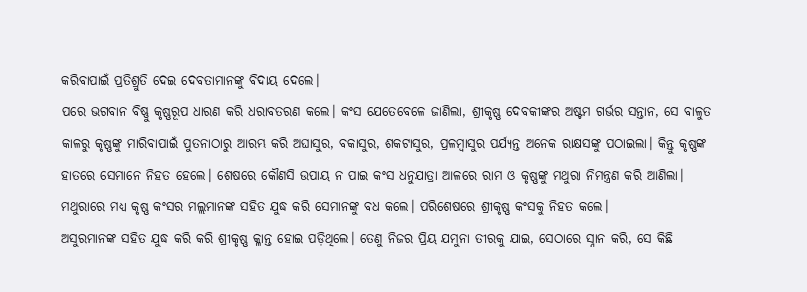କରିବାପାଇଁ ପ୍ରତିଶ୍ରୁତି ଦେଇ ଦେବତାମାନଙ୍କୁ ବିଦାୟ ଦେଲେ।
ପରେ ଭଗବାନ ବିଷ୍ଣୁ କୃଷ୍ଣରୂପ ଧାରଣ କରି ଧରାବତରଣ କଲେ। କଂସ ଯେତେବେଳେ ଜାଣିଲା, ଶ୍ରୀକୃଷ୍ଣ ଦେବକୀଙ୍କର ଅଷ୍ଟମ ଗର୍ଭର ସନ୍ତାନ, ସେ ବାଳୁତ କାଳରୁ କୃଷ୍ଣଙ୍କୁ ମାରିବାପାଇଁ ପୁତନାଠାରୁ ଆରମ୍ଭ କରି ଅଘାସୁର, ବକାସୁର, ଶକଟାସୁର, ପ୍ରଳମ୍ବାସୁର ପର୍ଯ୍ୟନ୍ତ ଅନେକ ରାକ୍ଷସଙ୍କୁ ପଠାଇଲା। କିନ୍ତୁ କୃଷ୍ଣଙ୍କ ହାତରେ ସେମାନେ ନିହତ ହେଲେ। ଶେଷରେ କୌଣସି ଉପାୟ ନ ପାଇ କଂସ ଧନୁଯାତ୍ରା ଆଳରେ ରାମ ଓ କୃଷ୍ଣଙ୍କୁ ମଥୁରା ନିମନ୍ତ୍ରଣ କରି ଆଣିଲା। ମଥୁରାରେ ମଧ୍ୟ କୃଷ୍ଣ କଂସର ମଲ୍ଲମାନଙ୍କ ସହିତ ଯୁଦ୍ଧ କରି ସେମାନଙ୍କୁ ବଧ କଲେ। ପରିଶେଷରେ ଶ୍ରୀକୃଷ୍ଣ କଂସକୁ ନିହତ କଲେ।
ଅସୁରମାନଙ୍କ ସହିତ ଯୁଦ୍ଧ କରି କରି ଶ୍ରୀକୃଷ୍ଣ କ୍ଳାନ୍ତ ହୋଇ ପଡ଼ିଥିଲେ। ତେଣୁ ନିଜର ପ୍ରିୟ ଯମୁନା ତୀରକୁ ଯାଇ, ସେଠାରେ ସ୍ନାନ କରି, ସେ କିଛି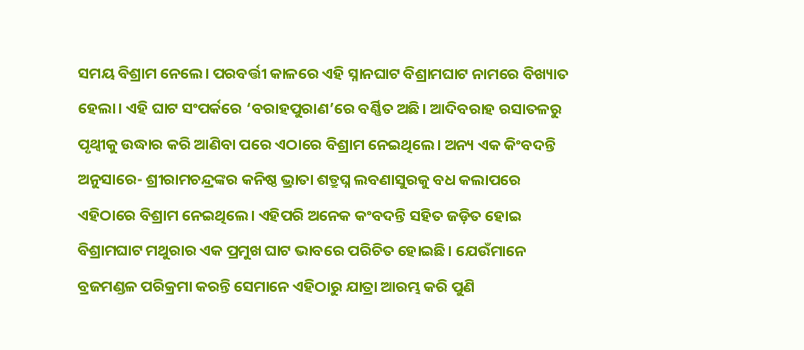ସମୟ ବିଶ୍ରାମ ନେଲେ। ପରବର୍ତ୍ତୀ କାଳରେ ଏହି ସ୍ନାନଘାଟ ବିଶ୍ରାମଘାଟ ନାମରେ ବିଖ୍ୟାତ ହେଲା। ଏହି ଘାଟ ସଂପର୍କରେ ‘ବରାହପୁରାଣ’ରେ ବର୍ଣ୍ଣିତ ଅଛି। ଆଦିବରାହ ରସାତଳରୁ ପୃଥ୍ବୀକୁ ଉଦ୍ଧାର କରି ଆଣିବା ପରେ ଏଠାରେ ବିଶ୍ରାମ ନେଇଥିଲେ। ଅନ୍ୟ ଏକ କିଂବଦନ୍ତି ଅନୁସାରେ- ଶ୍ରୀରାମଚନ୍ଦ୍ରଙ୍କର କନିଷ୍ଠ ଭ୍ରାତା ଶତ୍ରୁଘ୍ନ ଲବଣାସୁରକୁ ବଧ କଲାପରେ ଏହିଠାରେ ବିଶ୍ରାମ ନେଇଥିଲେ। ଏହିପରି ଅନେକ କଂବଦନ୍ତି ସହିତ ଜଡ଼ିତ ହୋଇ ବିଶ୍ରାମଘାଟ ମଥୁରାର ଏକ ପ୍ରମୁଖ ଘାଟ ଭାବରେ ପରିଚିତ ହୋଇଛି। ଯେଉଁମାନେ ବ୍ରଜମଣ୍ଡଳ ପରିକ୍ରମା କରନ୍ତି ସେମାନେ ଏହିଠାରୁ ଯାତ୍ରା ଆରମ୍ଭ କରି ପୁଣି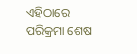ଏହିଠାରେ ପରିକ୍ରମା ଶେଷ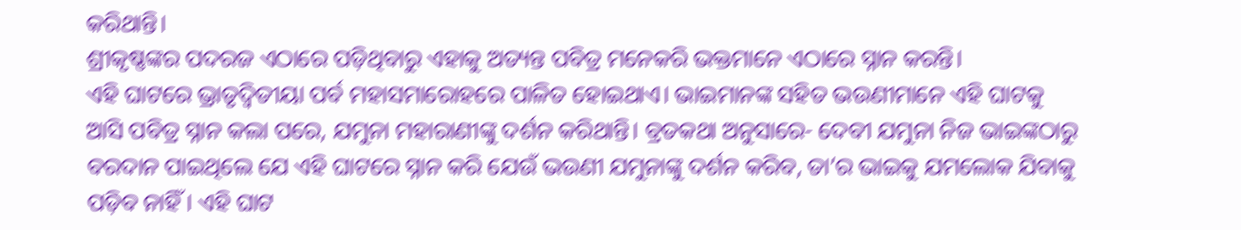କରିଥାନ୍ତି।
ଶ୍ରୀକୃଷ୍ଣଙ୍କର ପଦରଜ ଏଠାରେ ପଡ଼ିଥିବାରୁ ଏହାକୁ ଅତ୍ୟନ୍ତ ପବିତ୍ର ମନେକରି ଭକ୍ତମାନେ ଏଠାରେ ସ୍ନାନ କରନ୍ତି।
ଏହି ଘାଟରେ ଭ୍ରାତୃଦ୍ବିତୀୟା ପର୍ବ ମହାସମାରୋହରେ ପାଳିତ ହୋଇଥାଏ। ଭାଇମାନଙ୍କ ସହିତ ଭଉଣୀମାନେ ଏହି ଘାଟକୁ ଆସି ପବିତ୍ର ସ୍ନାନ କଲା ପରେ, ଯମୁନା ମହାରାଣୀଙ୍କୁ ଦର୍ଶନ କରିଥାନ୍ତି। ବ୍ରତକଥା ଅନୁସାରେ- ଦେବୀ ଯମୁନା ନିଜ ଭାଇଙ୍କଠାରୁ ବରଦାନ ପାଇଥିଲେ ଯେ ଏହି ଘାଟରେ ସ୍ନାନ କରି ଯେଉଁ ଭଉଣୀ ଯମୁନାଙ୍କୁ ଦର୍ଶନ କରିବ, ତା’ର ଭାଇକୁ ଯମଲୋକ ଯିବାକୁ ପଡ଼ିବ ନାହିଁ। ଏହି ଘାଟ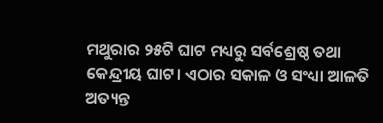ମଥୁରାର ୨୫ଟି ଘାଟ ମଧ୍ୟରୁ ସର୍ବଶ୍ରେଷ୍ଠ ତଥା କେନ୍ଦ୍ରୀୟ ଘାଟ। ଏଠାର ସକାଳ ଓ ସଂଧ୍ୟା ଆଳତି ଅତ୍ୟନ୍ତ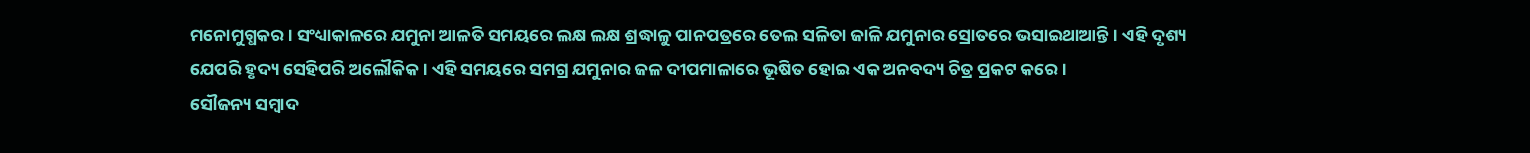ମନୋମୁଗ୍ଧକର। ସଂଧ୍ୟାକାଳରେ ଯମୁନା ଆଳତି ସମୟରେ ଲକ୍ଷ ଲକ୍ଷ ଶ୍ରଦ୍ଧାଳୁ ପାନପତ୍ରରେ ତେଲ ସଳିତା ଜାଳି ଯମୁନାର ସ୍ରୋତରେ ଭସାଇଥାଆନ୍ତି। ଏହି ଦୃଶ୍ୟ ଯେପରି ହୃଦ୍ୟ ସେହିପରି ଅଲୌକିକ। ଏହି ସମୟରେ ସମଗ୍ର ଯମୁନାର ଜଳ ଦୀପମାଳାରେ ଭୂଷିତ ହୋଇ ଏକ ଅନବଦ୍ୟ ଚିତ୍ର ପ୍ରକଟ କରେ।
ସୌଜନ୍ୟ ସମ୍ବାଦ